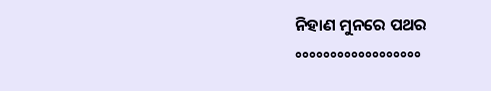ନିହାଣ ମୁନରେ ପଥର
°°°°°°°°°°°°°°°°°°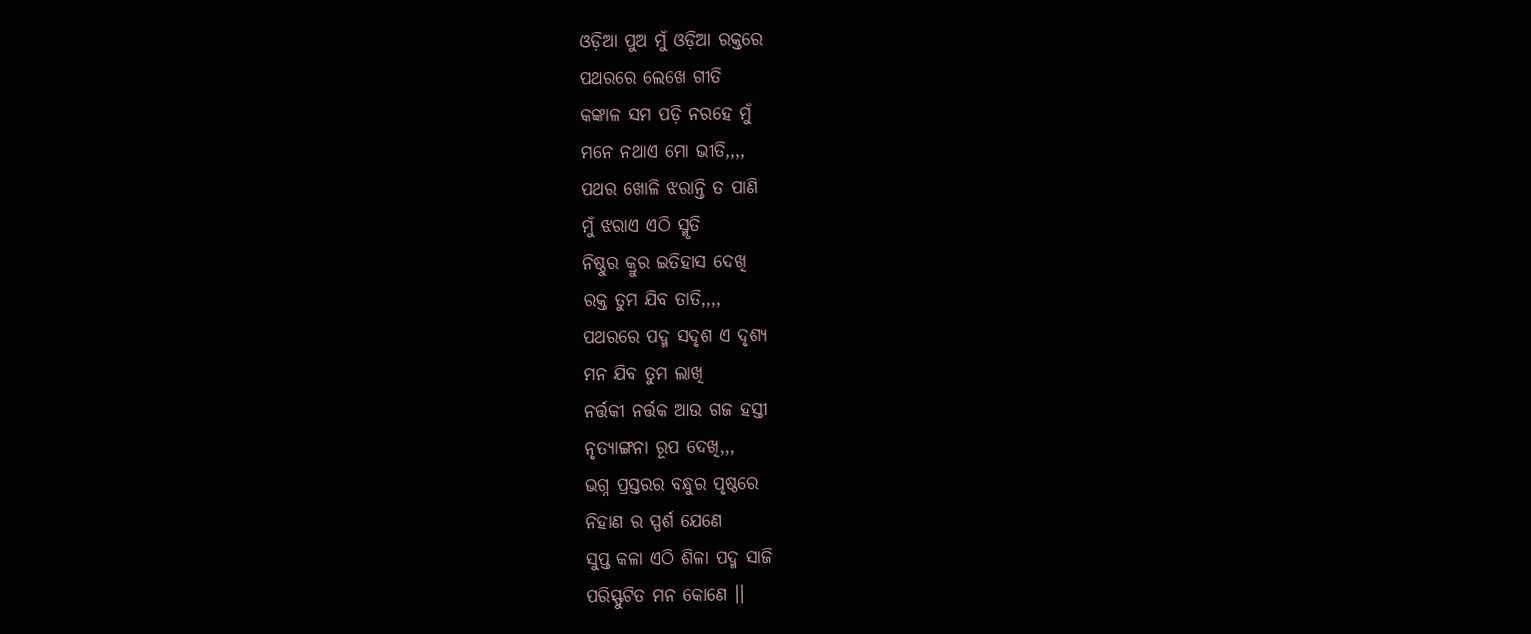ଓଡ଼ିଆ ପୁଅ ମୁଁ ଓଡ଼ିଆ ରକ୍ତରେ
ପଥରରେ ଲେଖେ ଗୀତି
କଙ୍କାଳ ସମ ପଡ଼ି ନରହେ ମୁଁ
ମନେ ନଥାଏ ମୋ ଭୀତି,,,,
ପଥର ଖୋଳି ଝରାନ୍ତି ତ ପାଣି
ମୁଁ ଝରାଏ ଏଠି ସ୍ମୃତି
ନିଷ୍ଠୁର କ୍ରୁର ଇତିହାସ ଦେଖି
ରକ୍ତ ତୁମ ଯିବ ତାତି,,,,
ପଥରରେ ପଦ୍ମ ସଦୃଶ ଏ ଦୃଶ୍ୟ
ମନ ଯିବ ତୁମ ଲାଖି
ନର୍ତ୍ତକୀ ନର୍ତ୍ତକ ଆଉ ଗଜ ହସ୍ତୀ
ନୃତ୍ୟାଙ୍ଗନା ରୂପ ଦେଖି,,,
ଭଗ୍ନ ପ୍ରସ୍ତରର ବନ୍ଧୁର ପୃଷ୍ଠରେ
ନିହାଣ ର ସ୍ପର୍ଶ ଯେଣେ
ସୁପ୍ତ କଳା ଏଠି ଶିଳା ପଦ୍ମ ସାଜି
ପରିସ୍ଫୁଟିତ ମନ କୋଣେ ।।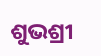ଶୁଭଶ୍ରୀ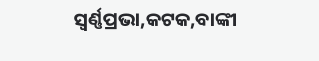ସ୍ଵର୍ଣ୍ଣପ୍ରଭା,କଟକ,ବାଙ୍କୀ